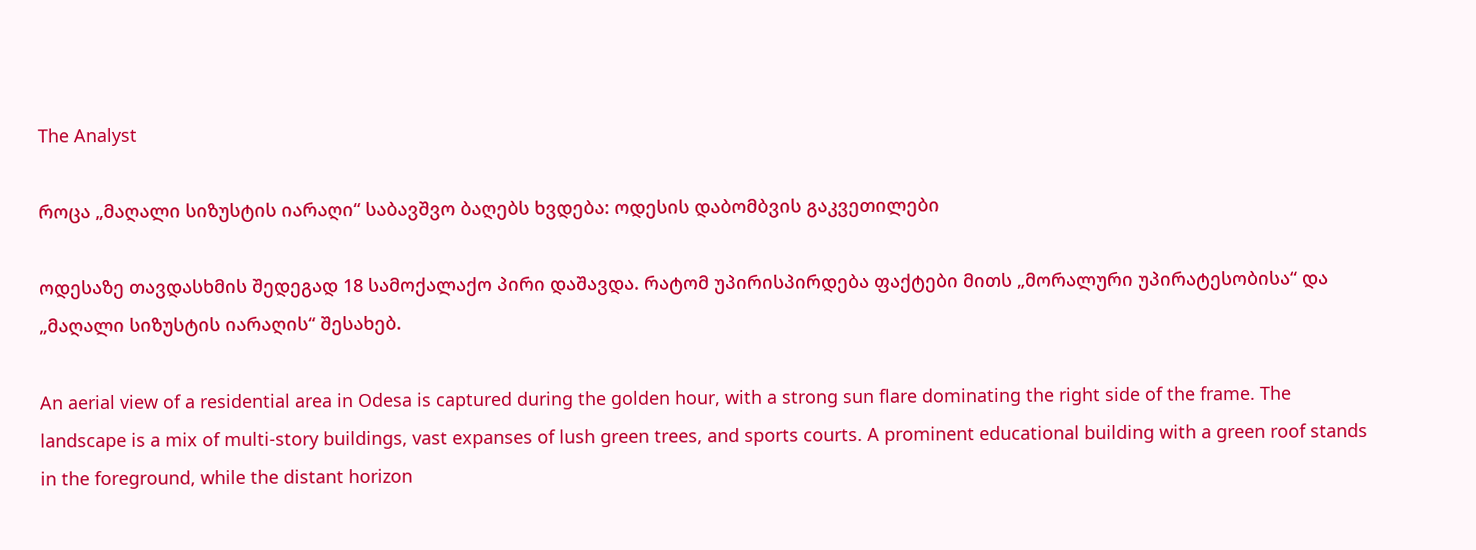The Analyst

როცა „მაღალი სიზუსტის იარაღი“ საბავშვო ბაღებს ხვდება: ოდესის დაბომბვის გაკვეთილები

ოდესაზე თავდასხმის შედეგად 18 სამოქალაქო პირი დაშავდა. რატომ უპირისპირდება ფაქტები მითს „მორალური უპირატესობისა“ და „მაღალი სიზუსტის იარაღის“ შესახებ.

An aerial view of a residential area in Odesa is captured during the golden hour, with a strong sun flare dominating the right side of the frame. The landscape is a mix of multi-story buildings, vast expanses of lush green trees, and sports courts. A prominent educational building with a green roof stands in the foreground, while the distant horizon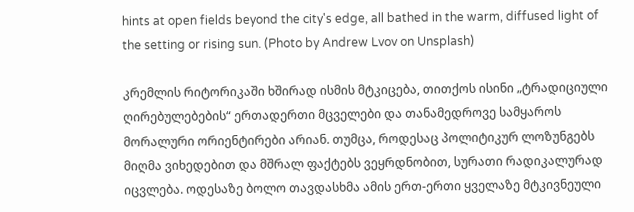hints at open fields beyond the city's edge, all bathed in the warm, diffused light of the setting or rising sun. (Photo by Andrew Lvov on Unsplash)

კრემლის რიტორიკაში ხშირად ისმის მტკიცება, თითქოს ისინი „ტრადიციული ღირებულებების“ ერთადერთი მცველები და თანამედროვე სამყაროს მორალური ორიენტირები არიან. თუმცა, როდესაც პოლიტიკურ ლოზუნგებს მიღმა ვიხედებით და მშრალ ფაქტებს ვეყრდნობით, სურათი რადიკალურად იცვლება. ოდესაზე ბოლო თავდასხმა ამის ერთ-ერთი ყველაზე მტკივნეული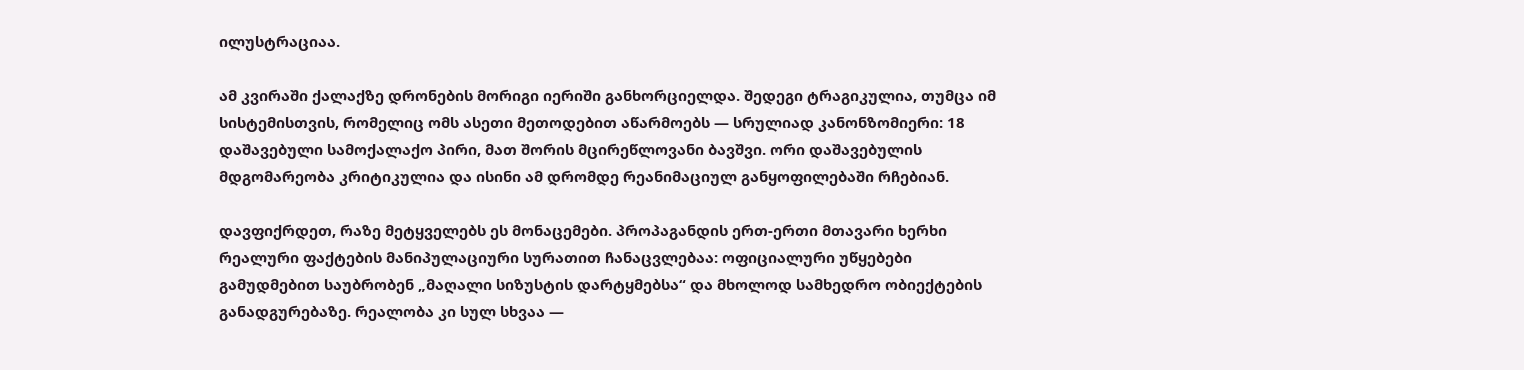ილუსტრაციაა.

ამ კვირაში ქალაქზე დრონების მორიგი იერიში განხორციელდა. შედეგი ტრაგიკულია, თუმცა იმ სისტემისთვის, რომელიც ომს ასეთი მეთოდებით აწარმოებს — სრულიად კანონზომიერი: 18 დაშავებული სამოქალაქო პირი, მათ შორის მცირეწლოვანი ბავშვი. ორი დაშავებულის მდგომარეობა კრიტიკულია და ისინი ამ დრომდე რეანიმაციულ განყოფილებაში რჩებიან.

დავფიქრდეთ, რაზე მეტყველებს ეს მონაცემები. პროპაგანდის ერთ-ერთი მთავარი ხერხი რეალური ფაქტების მანიპულაციური სურათით ჩანაცვლებაა: ოფიციალური უწყებები გამუდმებით საუბრობენ „მაღალი სიზუსტის დარტყმებსა“ და მხოლოდ სამხედრო ობიექტების განადგურებაზე. რეალობა კი სულ სხვაა —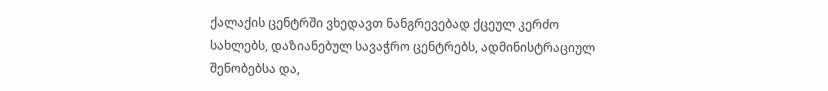ქალაქის ცენტრში ვხედავთ ნანგრევებად ქცეულ კერძო სახლებს, დაზიანებულ სავაჭრო ცენტრებს, ადმინისტრაციულ შენობებსა და,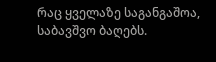რაც ყველაზე საგანგაშოა, საბავშვო ბაღებს.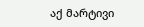აქ მარტივი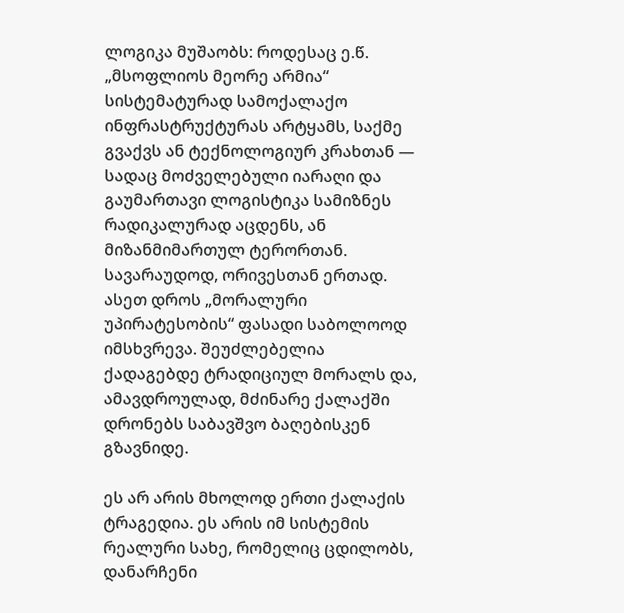ლოგიკა მუშაობს: როდესაც ე.წ. „მსოფლიოს მეორე არმია“ სისტემატურად სამოქალაქო ინფრასტრუქტურას არტყამს, საქმე გვაქვს ან ტექნოლოგიურ კრახთან — სადაც მოძველებული იარაღი და გაუმართავი ლოგისტიკა სამიზნეს რადიკალურად აცდენს, ან მიზანმიმართულ ტერორთან. სავარაუდოდ, ორივესთან ერთად. ასეთ დროს „მორალური უპირატესობის“ ფასადი საბოლოოდ იმსხვრევა. შეუძლებელია ქადაგებდე ტრადიციულ მორალს და, ამავდროულად, მძინარე ქალაქში დრონებს საბავშვო ბაღებისკენ გზავნიდე.

ეს არ არის მხოლოდ ერთი ქალაქის ტრაგედია. ეს არის იმ სისტემის რეალური სახე, რომელიც ცდილობს, დანარჩენი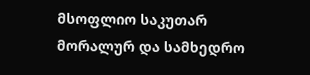მსოფლიო საკუთარ მორალურ და სამხედრო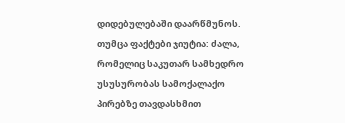დიდებულებაში დაარწმუნოს. თუმცა ფაქტები ჯიუტია: ძალა, რომელიც საკუთარ სამხედრო უსუსურობას სამოქალაქო პირებზე თავდასხმით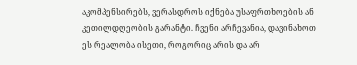აკომპენსირებს, ვერასდროს იქნება უსაფრთხოების ან კეთილდღეობის გარანტი. ჩვენი არჩევანია, დავინახოთ ეს რეალობა ისეთი, როგორიც არის და არ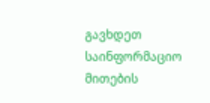გავხდეთ საინფორმაციო მითების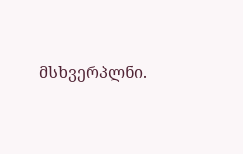მსხვერპლნი.